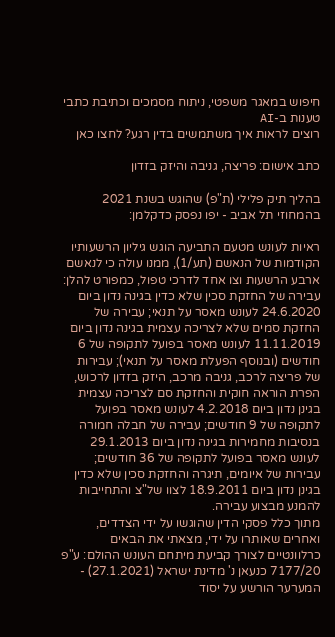חיפוש במאגר משפטי, ניתוח מסמכים וכתיבת כתבי טענות ב-AI
רוצים לראות איך משתמשים בדין רגע? לחצו כאן

כתב אישום: פריצה, גניבה והיזק בזדון

בהליך תיק פלילי (ת"פ) שהוגש בשנת 2021 בהמחוזי תל אביב - יפו נפסק כדקלמן:

ראיות לעונש מטעם התביעה הוגש גיליון הרשעותיו הקודמות של הנאשם (תע/1), ממנו עולה כי לנאשם ארבע הרשעות וצו אחד לדרכי טפול, כמפורט להלן: עבירה של החזקת סכין שלא כדין בגינה נדון ביום 24.6.2020 לעונש מאסר על תנאי; עבירה של החזקת סמים שלא לצריכה עצמית בגינה נדון ביום 11.11.2019 לעונש מאסר בפועל לתקופה של 6 חודשים (ובנוסף הפעלת מאסר על תנאי); עבירות של פריצה לרכב, גניבה מרכב, היזק בזדון לרכוש, הפרת הוראה חוקית והחזקת סם לצריכה עצמית בגינן נדון ביום 4.2.2018 לעונש מאסר בפועל לתקופה של 9 חודשים; עבירה של חבלה חמורה בנסיבות מחמירות בגינה נדון ביום 29.1.2013 לעונש מאסר בפועל לתקופה של 36 חודשים; עבירות של איומים, תיגרה והחזקת סכין שלא כדין בגינן נדון ביום 18.9.2011 לצוו של"צ והתחייבות להמנע מבצוע עבירה.
מתוך כלל פסקי הדין שהוגשו על ידי הצדדים, ואחרים שאותרו על ידי, מצאתי את הבאים כרלוונטיים לצורך קביעת מיתחם העונש ההולם: ע"פ 7177/20 כנעאן נ' מדינת ישראל (27.1.2021) - המערער הורשע על יסוד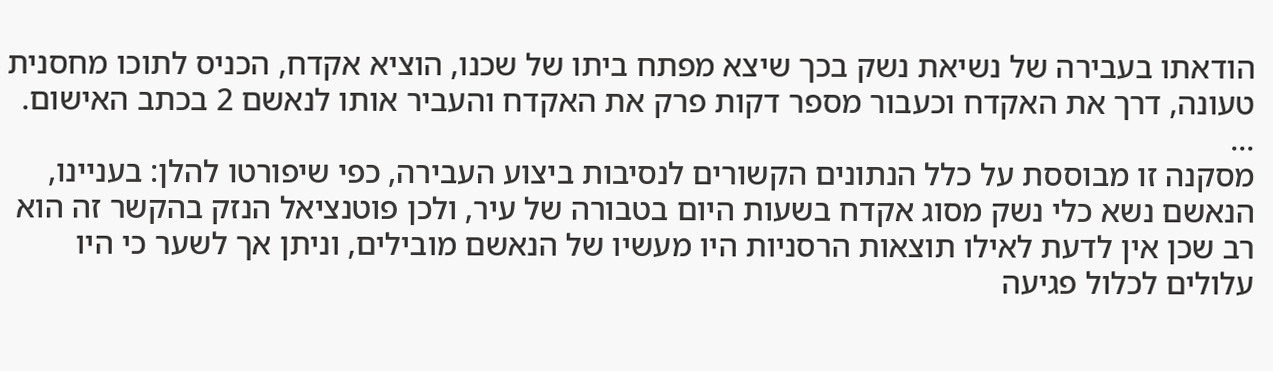הודאתו בעבירה של נשיאת נשק בכך שיצא מפתח ביתו של שכנו, הוציא אקדח, הכניס לתוכו מחסנית טעונה, דרך את האקדח וכעבור מספר דקות פרק את האקדח והעביר אותו לנאשם 2 בכתב האישום.
...
מסקנה זו מבוססת על כלל הנתונים הקשורים לנסיבות ביצוע העבירה, כפי שיפורטו להלן: בעניינו, הנאשם נשא כלי נשק מסוג אקדח בשעות היום בטבורה של עיר, ולכן פוטנציאל הנזק בהקשר זה הוא רב שכן אין לדעת לאילו תוצאות הרסניות היו מעשיו של הנאשם מובילים, וניתן אך לשער כי היו עלולים לכלול פגיעה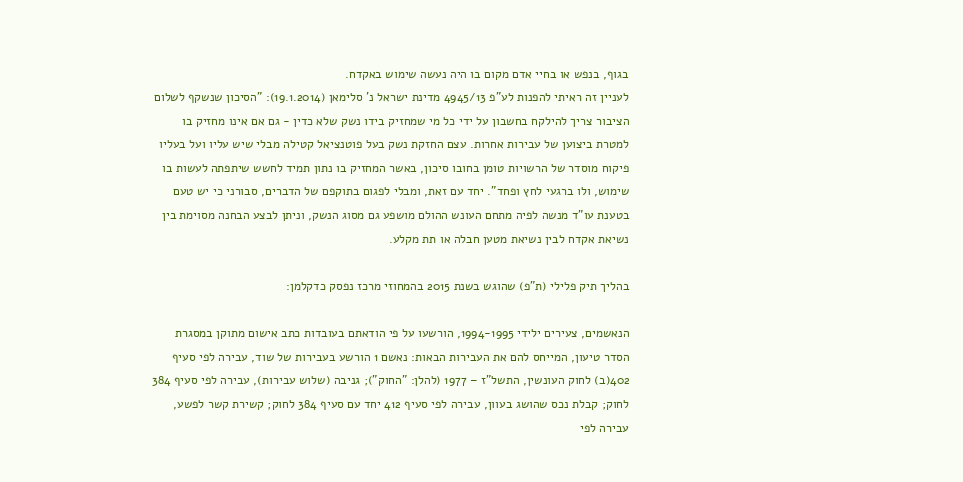בגוף, בנפש או בחיי אדם מקום בו היה נעשה שימוש באקדח.
לעניין זה ראיתי להפנות לע"פ 4945/13 מדינת ישראל נ' סלימאן (19.1.2014): "הסיכון שנשקף לשלום הציבור צריך להילקח בחשבון על ידי כל מי שמחזיק בידו נשק שלא כדין - גם אם אינו מחזיק בו למטרת ביצוען של עבירות אחרות. עצם החזקת נשק בעל פוטנציאל קטילה מבלי שיש עליו ועל בעליו פיקוח מוסדר של הרשויות טומן בחובו סיכון, באשר המחזיק בו נתון תמיד לחשש שיתפתה לעשות בו שימוש, ולו ברגעי לחץ ופחד". יחד עם זאת, ומבלי לפגום בתוקפם של הדברים, סבורני כי יש טעם בטענת עו"ד מנשה לפיה מתחם העונש ההולם מושפע גם מסוג הנשק, וניתן לבצע הבחנה מסוימת בין נשיאת אקדח לבין נשיאת מטען חבלה או תת מקלע.

בהליך תיק פלילי (ת"פ) שהוגש בשנת 2015 בהמחוזי מרכז נפסק כדקלמן:

הנאשמים, צעירים ילידי 1994-1995, הורשעו על פי הודאתם בעובדות כתב אישום מתוקן במסגרת הסדר טיעון, המייחס להם את העבירות הבאות: נאשם 1 הורשע בעבירות של שוד, עבירה לפי סעיף 402(ב) לחוק העונשין, התשל"ז – 1977 (להלן: "החוק"); גניבה (שלוש עבירות), עבירה לפי סעיף 384 לחוק; קבלת נכס שהושג בעוון, עבירה לפי סעיף 412 יחד עם סעיף 384 לחוק; קשירת קשר לפשע, עבירה לפי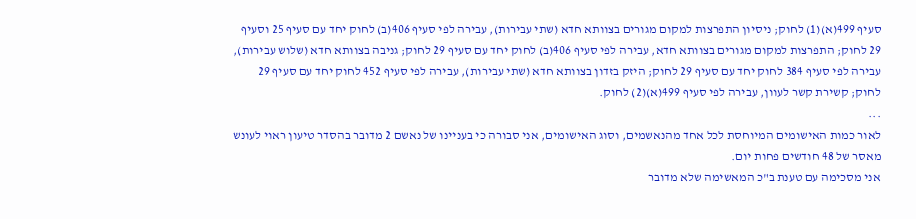סעיף 499(א)(1) לחוק; ניסיון התפרצות למקום מגורים בצוותא חדא (שתי עבירות), עבירה לפי סעיף 406(ב) לחוק יחד עם סעיף 25 וסעיף 29 לחוק; התפרצות למקום מגורים בצוותא חדא, עבירה לפי סעיף 406(ב) לחוק יחד עם סעיף 29 לחוק; גניבה בצוותא חדא (שלוש עבירות), עבירה לפי סעיף 384 לחוק יחד עם סעיף 29 לחוק; היזק בזדון בצוותא חדא (שתי עבירות), עבירה לפי סעיף 452 לחוק יחד עם סעיף 29 לחוק; קשירת קשר לעוון, עבירה לפי סעיף 499(א)(2) לחוק.
...
לאור כמות האישומים המיוחסת לכל אחד מהנאשמים, וסוג האישומים, אני סבורה כי בעניינו של נאשם 2 מדובר בהסדר טיעון ראוי לעונש מאסר של 48 חודשים פחות יום.
אני מסכימה עם טענת ב"כ המאשימה שלא מדובר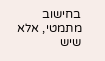בחישוב מתמטי, אלא שיש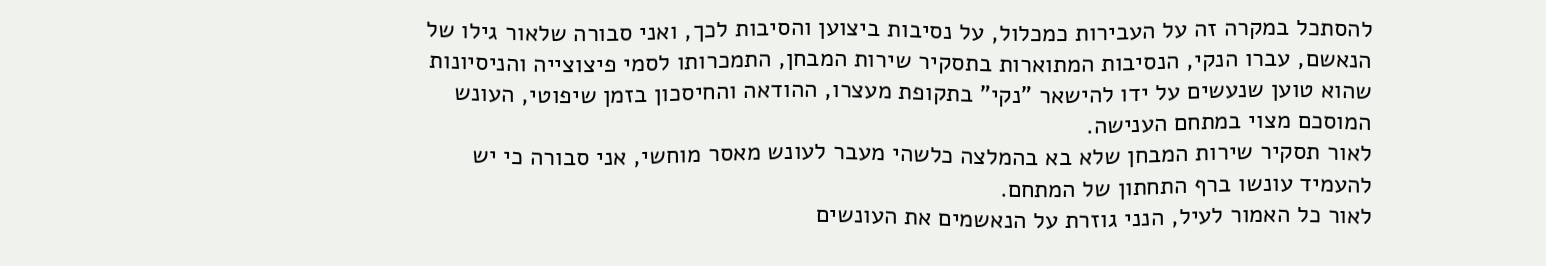להסתכל במקרה זה על העבירות כמכלול, על נסיבות ביצוען והסיבות לכך, ואני סבורה שלאור גילו של הנאשם, עברו הנקי, הנסיבות המתוארות בתסקיר שירות המבחן, התמכרותו לסמי פיצוצייה והניסיונות שהוא טוען שנעשים על ידו להישאר "נקי" בתקופת מעצרו, ההודאה והחיסכון בזמן שיפוטי, העונש המוסכם מצוי במתחם הענישה.
לאור תסקיר שירות המבחן שלא בא בהמלצה כלשהי מעבר לעונש מאסר מוחשי, אני סבורה כי יש להעמיד עונשו ברף התחתון של המתחם.
לאור כל האמור לעיל, הנני גוזרת על הנאשמים את העונשים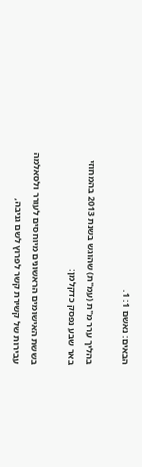הבאים: נאשם 1: 1.

בהליך ערר מ"ת (עמ"ת) שהוגש בשנת 2013 בהמחוזי באר שבע נפסק כדקלמן:

בששת האישומים הראשונים מיוחסים לעורר ולסאלמה עבירות של קשירת קשר לפרוץ לשם גניבה,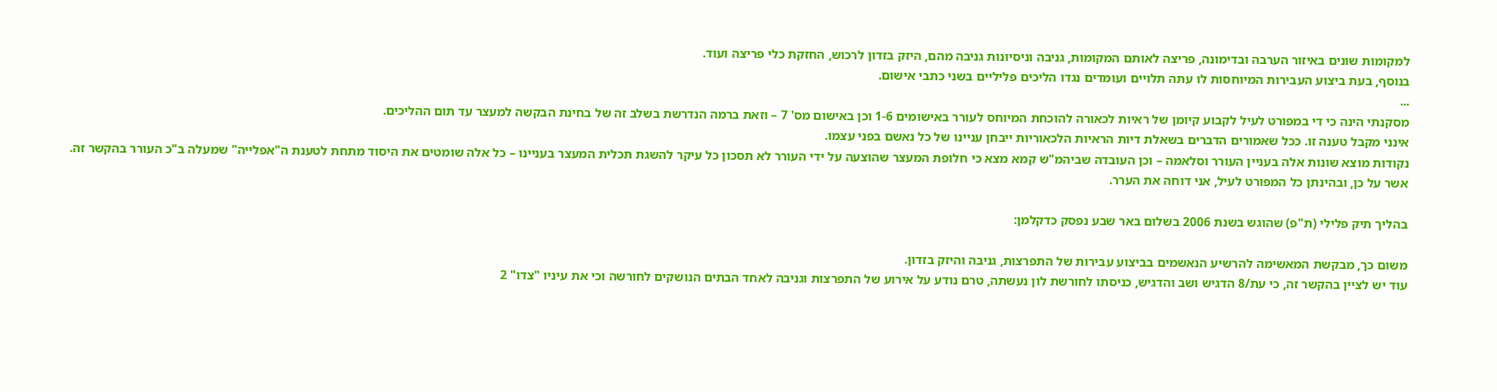למקומות שונים באיזור הערבה ובדימונה, פריצה לאותם המקומות, גניבה וניסיונות גניבה מהם, היזק בזדון לרכוש, החזקת כלי פריצה ועוד.
בנוסף, בעת ביצוע העבירות המיוחסות לו עתה תלויים ועומדים נגדו הליכים פליליים בשני כתבי אישום.
...
מסקנתי הינה כי די במפורט לעיל לקבוע קיומן של ראיות לכאורה להוכחת המיוחס לעורר באישומים 1-6 וכן באישום מס' 7 – וזאת ברמה הנדרשת בשלב זה של בחינת הבקשה למעצר עד תום ההליכים.
אינני מקבל טענה זו. ככל שאמורים הדברים בשאלת דיות הראיות הלכאוריות ייבחן עניינו של כל נאשם בפני עצמו.
נקודות מוצא שונות אלה בעניין העורר וסלאמה – וכן העובדה שביהמ"ש קמא מצא כי חלופת המעצר שהוצעה על ידי העורר לא תסכון כל עיקר להשגת תכלית המעצר בעניינו – כל אלה שומטים את היסוד מתחת לטענת ה"אפלייה" שמעלה ב"כ העורר בהקשר זה. אשר על כן, ובהינתן כל המפורט לעיל, אני דוחה את הערר.

בהליך תיק פלילי (ת"פ) שהוגש בשנת 2006 בשלום באר שבע נפסק כדקלמן:

משום כך, מבקשת המאשימה להרשיע הנאשמים בביצוע עבירות של התפרצות, גניבה והיזק בזדון.
עוד יש לציין בהקשר זה, כי עת/8 הדגיש ושב והדגיש, כניסתו לחורשת לון נעשתה, טרם נודע על אירוע של התפרצות וגניבה לאחד הבתים הנושקים לחורשה וכי את עיניו "צדו" 2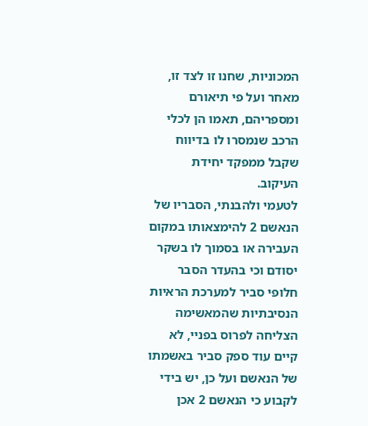המכוניות, שחנו זו לצד זו, מאחר ועל פי תיאורם ומספריהם, תאמו הן לכלי הרכב שנמסרו לו בדיווח שקבל ממפקד יחידת העיקוב.
לטעמי ולהבנתי, הסבריו של הנאשם 2 להימצאותו במקום העבירה או בסמוך לו בשקר יסודם וכי בהעדר הסבר חלופי סביר למערכת הראיות הנסיבתיות שהמאשימה הצליחה לפרוס בפניי, לא קיים עוד ספק סביר באשמתו של הנאשם ועל כן, יש בידי לקבוע כי הנאשם 2 אכן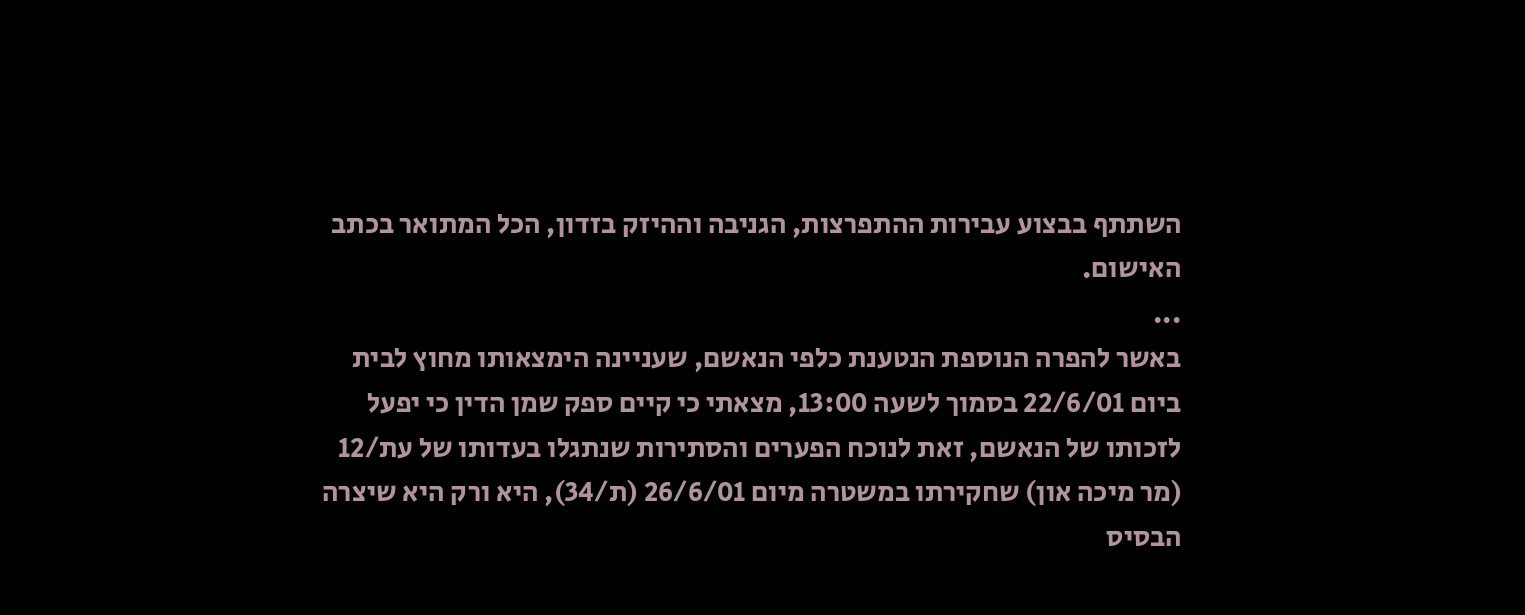השתתף בבצוע עבירות ההתפרצות, הגניבה וההיזק בזדון, הכל המתואר בכתב האישום.
...
באשר להפרה הנוספת הנטענת כלפי הנאשם, שעניינה הימצאותו מחוץ לבית ביום 22/6/01 בסמוך לשעה 13:00, מצאתי כי קיים ספק שמן הדין כי יפעל לזכותו של הנאשם, זאת לנוכח הפערים והסתירות שנתגלו בעדותו של עת/12 (מר מיכה און) שחקירתו במשטרה מיום 26/6/01 (ת/34), היא ורק היא שיצרה הבסיס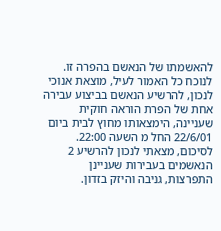להאשמתו של הנאשם בהפרה זו. לנוכח כל האמור לעיל, מוצאת אנוכי לנכון, להרשיע הנאשם בביצוע עבירה אחת של הפרת הוראה חוקית שעניינה, הימצאותו מחוץ לבית ביום 22/6/01 החל מ השעה 22:00.
לסיכום, מצאתי לנכון להרשיע 2 הנאשמים בעבירות שעניינן התפרצות, גניבה והיזק בזדון.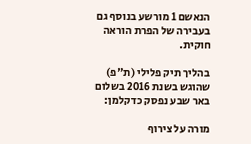הנאשם 1 מורשע בנוסף גם בעבירה של הפרת הוראה חוקית.

בהליך תיק פלילי (ת"פ) שהוגש בשנת 2016 בשלום באר שבע נפסק כדקלמן:

מורה על צירוף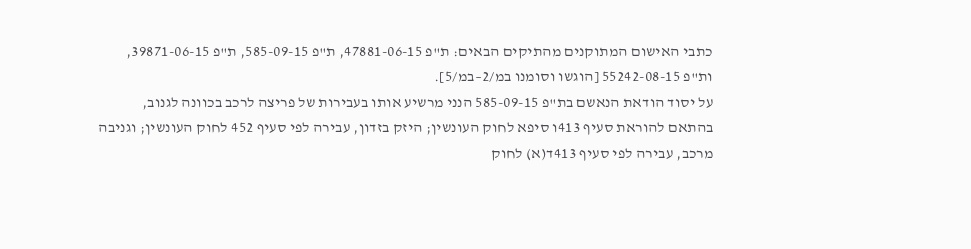כתבי האישום המתוקנים מהתיקים הבאים: ת"פ 47881-06-15, ת"פ 585-09-15, ת"פ 39871-06-15, ות"פ 55242-08-15 [הוגשו וסומנו במ/2–במ/5].
על יסוד הודאת הנאשם בת"פ 585-09-15 הנני מרשיע אותו בעבירות של פריצה לרכב בכוונה לגנוב, בהתאם להוראת סעיף 413ו סיפא לחוק העונשין; היזק בזדון, עבירה לפי סעיף 452 לחוק העונשין; וגניבה מרכב, עבירה לפי סעיף 413ד(א) לחוק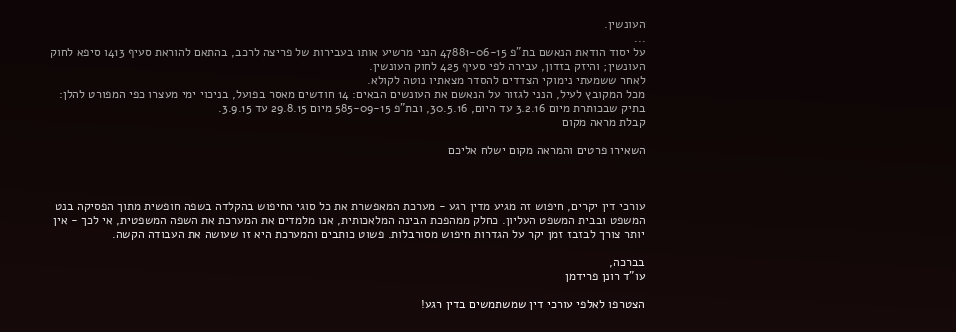העונשין.
...
על יסוד הודאת הנאשם בת"פ 47881-06-15 הנני מרשיע אותו בעבירות של פריצה לרכב, בהתאם להוראת סעיף 413ו סיפא לחוק העונשין; והיזק בזדון, עבירה לפי סעיף 425 לחוק העונשין.
לאחר ששמעתי נימוקי הצדדים להסדר מצאתיו נוטה לקולא.
מכל המקובץ לעיל, הנני לגזור על הנאשם את העונשים הבאים: 14 חודשים מאסר בפועל, בניכוי ימי מעצרו כפי המפורט להלן: בתיק שבכותרת מיום 3.2.16 עד היום, 30.5.16, ובת"פ 585-09-15 מיום 29.8.15 עד 3.9.15.
קבלת מראה מקום

השאירו פרטים והמראה מקום ישלח אליכם



עורכי דין יקרים, חיפוש זה מגיע מדין רגע - מערכת המאפשרת את כל סוגי החיפוש בהקלדה בשפה חופשית מתוך הפסיקה בנט המשפט ובבית המשפט העליון. כחלק ממהפכת הבינה המלאכותית, אנו מלמדים את המערכת את השפה המשפטית, אי לכך - אין יותר צורך לבזבז זמן יקר על הגדרות חיפוש מסורבלות. פשוט כותבים והמערכת היא זו שעושה את העבודה הקשה.

בברכה,
עו"ד רונן פרידמן

הצטרפו לאלפי עורכי דין שמשתמשים בדין רגע!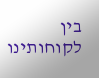בין לקוחותינו